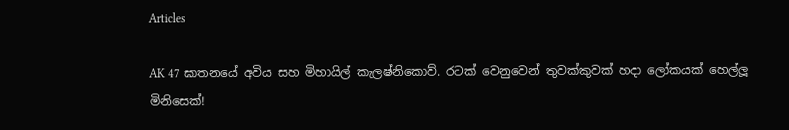Articles

AK 47 ඝාතනයේ අවිය සහ මිහායිල් කැලෂ්නිකොව්. රටක් වෙනුවෙන් තුවක්‌කුවක්‌ හදා ලෝකයක් හෙල්ලූ මිනිසෙක්!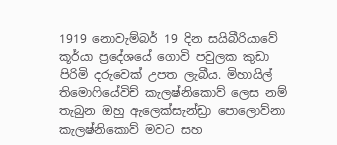1919 නොවැම්බර් 19 දින සයිබීරියාවේ කූර්යා ප්‍රදේශයේ ගොවි පවුලක කුඩා පිරිමි දරුවෙක් උපත ලැබීය. මිහායිල් තිමොෆියේවිච් කැලෂ්නිකොව් ලෙස නම් තැබුන ඔහු ඇලෙක්සැන්ඩ්‍රා පොලොව්නා කැලෂ්නිකොව් මවට සහ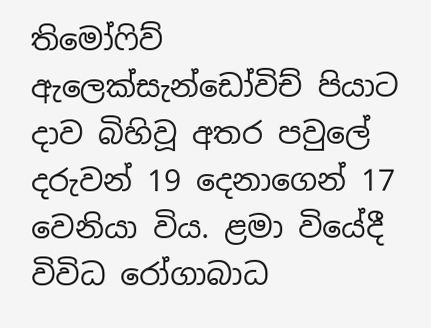තිමෝෆිව් ඇලෙක්සැන්ඩෝවිච් පියාට දාව බිහිවූ අතර පවුලේ දරුවන් 19 දෙනාගෙන් 17 වෙනියා විය. ළමා වියේදී විවිධ රෝගාබාධ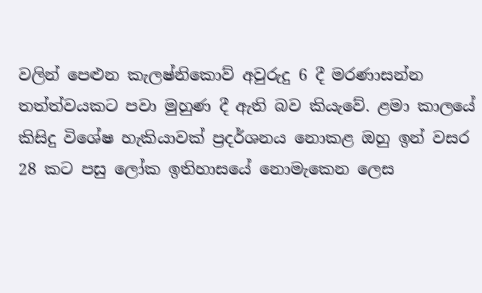වලින් පෙළුන කැලෂ්නිකොව් අවුරුදු 6 දී මරණාසන්න තත්ත්වයකට පවා මුහුණ දී ඇති බව කියැවේ. ළමා කාලයේ කිසිදු විශේෂ හැකියාවක් ප්‍රදර්ශනය නොකළ ඔහු ඉන් වසර 28 කට පසු ලෝක ඉතිහාසයේ නොමැකෙන ලෙස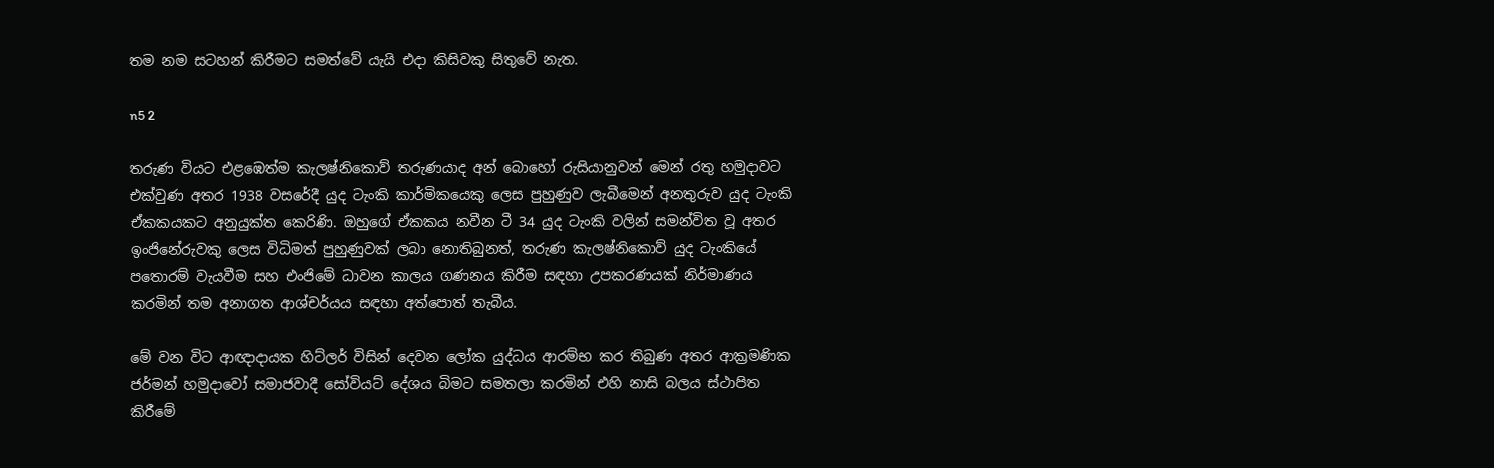තම නම සටහන් කිරීමට සමත්වේ යැයි එදා කිසිවකු සිතුවේ නැත.

n5 2

තරුණ වියට එළඹෙත්ම කැලෂ්නිකොව් තරුණයාද අන් බොහෝ රුසියානුවන් මෙන් රතු හමුදාවට එක්වුණ අතර 1938 වසරේදී යුද ටැංකි කාර්මිකයෙකු ලෙස පුහුණුව ලැබීමෙන් අනතුරුව යුද ටැංකි ඒකකයකට අනුයුක්ත කෙරිණි. ඔහුගේ ඒකකය නවීන ටී 34 යුද ටැංකි වලින් සමන්විත වූ අතර ඉංජිනේරුවකු ලෙස විධිමත් පුහුණුවක් ලබා නොතිබුනත්, තරුණ කැලෂ්නිකොව් යුද ටැංකියේ පතොරම් වැයවීම සහ එංජිමේ ධාවන කාලය ගණනය කිරීම සඳහා උපකරණයක් නිර්මාණය කරමින් තම අනාගත ආශ්චර්යය සඳහා අත්පොත් තැබීය.

මේ වන විට ආඥාදායක හිට්ලර් විසින් දෙවන ලෝක යුද්ධය ආරම්භ කර තිබුණ අතර ආක්‍රමණික ජර්මන් හමුදාවෝ සමාජවාදී සෝවියට් දේශය බිමට සමතලා කරමින් එහි නාසි බලය ස්ථාපිත කිරීමේ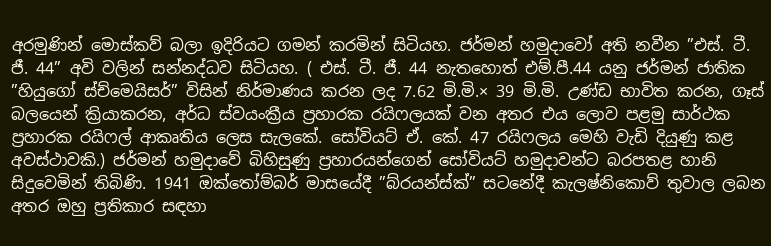අරමුණින් මොස්කව් බලා ඉදිරියට ගමන් කරමින් සිටියහ. ජර්මන් හමුදාවෝ අති නවීන ”එස්. ටී. ජී. 44” අවි වලින් සන්නද්ධව සිටියහ. ( එස්. ටී. ජී. 44 නැතහොත් එම්.පී.44 යනු ජර්මන් ජාතික ”හියුගෝ ස්ච්මෙයිසර්” විසින් නිර්මාණය කරන ලද 7.62 මි.මි.× 39 මි.මි. උණ්ඩ භාවිත කරන, ගෑස් බලයෙන් ක්‍රියාකරන, අර්ධ ස්වයංක්‍රීය ප්‍රහාරක රයිෆලයක් වන අතර එය ලොව පළමු සාර්ථක ප්‍රහාරක රයිෆල් ආකෘතිය ලෙස සැලකේ. සෝවියට් ඒ. කේ. 47 රයිෆලය මෙහි වැඩි දියුණු කළ අවස්ථාවකි.) ජර්මන් හමුදාවේ බිහිසුණු ප්‍රහාරයන්ගෙන් සෝවියට් හමුදාවන්ට බරපතළ හානි සිදුවෙමින් තිබිණි. 1941 ඔක්තෝම්බර් මාසයේදී ”බ්රයන්ස්ක්” සටනේදී කැලෂ්නිකොව් තුවාල ලබන අතර ඔහු ප්‍රතිකාර සඳහා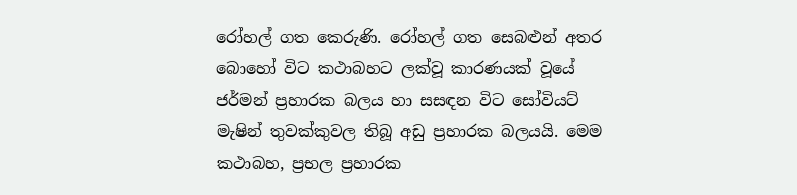රෝහල් ගත කෙරුණි. රෝහල් ගත සෙබළුන් අතර බොහෝ විට කථාබහට ලක්වූ කාරණයක් වූයේ ජර්මන් ප්‍රහාරක බලය හා සසඳන විට සෝවියට් මැෂින් තුවක්කුවල තිබූ අඩු ප්‍රහාරක බලයයි. මෙම කථාබහ, ප්‍රභල ප්‍රහාරක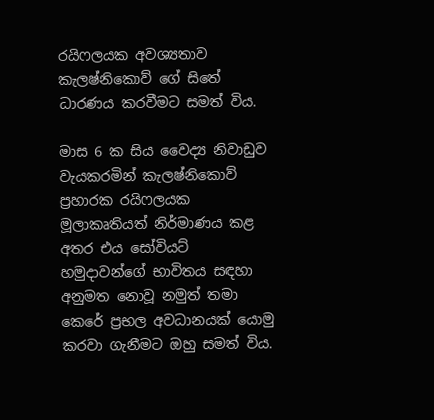රයිෆලයක අවශ්‍යතාව කැලෂ්නිකොව් ගේ සිතේ ධාරණය කරවීමට සමත් විය.

මාස 6 ක සිය වෛද්‍ය නිවාඩුව වැයකරමින් කැලෂ්නිකොව් ප්‍රහාරක රයිෆලයක මූලාකෘතියත් නිර්මාණය කළ අතර එය සෝවියට් හමුදාවන්ගේ භාවිතය සඳහා අනුමත නොවූ නමුත් තමා කෙරේ ප්‍රභල අවධානයක් යොමු කරවා ගැනීමට ඔහු සමත් විය.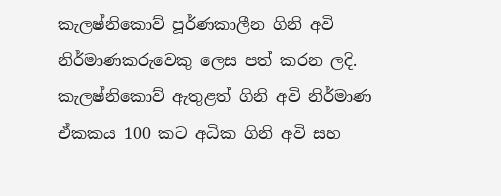කැලෂ්නිකොව් පූර්ණකාලීන ගිනි අවි නිර්මාණකරුවෙකු ලෙස පත් කරන ලදි. කැලෂ්නිකොව් ඇතුළත් ගිනි අවි නිර්මාණ ඒකකය 100 කට අධික ගිනි අවි සහ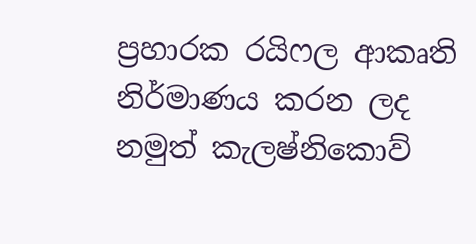ප්‍රහාරක රයිෆල ආකෘති නිර්මාණය කරන ලද නමුත් කැලෂ්නිකොව්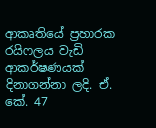ආකෘතියේ ප්‍රහාරක රයිෆලය වැඩි ආකර්ෂණයක් දිනාගන්නා ලදි. ඒ. කේ. 47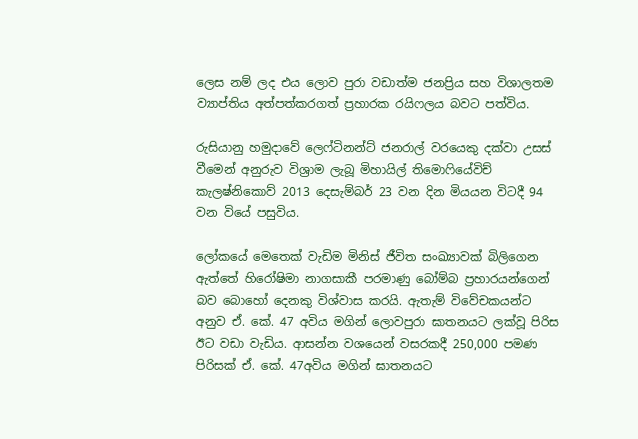ලෙස නම් ලද එය ලොව පුරා වඩාත්ම ජනප්‍රිය සහ විශාලතම ව්‍යාප්තිය අත්පත්කරගත් ප්‍රහාරක රයිෆලය බවට පත්විය.

රුසියානු හමුදාවේ ලෙෆ්ටිනන්ට් ජනරාල් වරයෙකු දක්වා උසස් වීමෙන් අනුරුව විශ්‍රාම ලැබූ මිහායිල් තිමොෆියේවිච් කැලෂ්නිකොව් 2013 දෙසැම්බර් 23 වන දින මියයන විටදී 94 වන වියේ පසුවිය.

ලෝකයේ මෙතෙක් වැඩිම මිනිස් ජීවිත සංඛ්‍යාවක් බිලිගෙන ඇත්තේ හිරෝෂිමා නාගසාකී පරමාණු බෝම්බ ප්‍රහාරයන්ගෙන් බව බොහෝ දෙනකු විශ්වාස කරයි. ඇතැම් විවේචකයන්ට අනුව ඒ. කේ. 47 අවිය මගින් ලොවපුරා ඝාතනයට ලක්වූ පිරිස ඊට වඩා වැඩිය. ආසන්න වශයෙන් වසරකදී 250,000 පමණ පිරිසක් ඒ. කේ. 47අවිය මගින් ඝාතනයට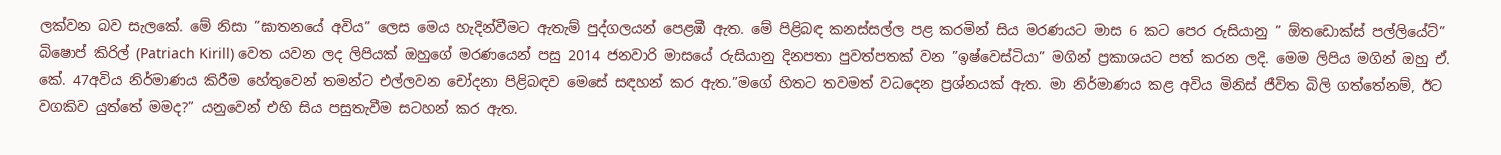ලක්වන බව සැලකේ. මේ නිසා ”ඝාතනයේ අවිය” ලෙස මෙය හැදින්වීමට ඇතැම් පුද්ගලයන් පෙළඹී ඇත. මේ පිළිබඳ කනස්සල්ල පළ කරමින් සිය මරණයට මාස 6 කට පෙර රුසියානු ” ඕතඩොක්ස් පල්ලියේට්” බිෂොප් කිරිල් (Patriach Kirill) වෙත යවන ලද ලිපියක් ඔහුගේ මරණයෙන් පසු 2014 ජනවාරි මාසයේ රුසියානු දිනපතා පුවත්පතක් වන ”ඉෂ්වෙස්ටියා” මගින් ප්‍රකාශයට පත් කරන ලදි. මෙම ලිපිය මගින් ඔහු ඒ. කේ. 47අවිය නිර්මාණය කිරීම හේතුවෙන් තමන්ට එල්ලවන චෝදනා පිළිබඳව මෙසේ සඳහන් කර ඇත.”මගේ හිතට තවමත් වධදෙන ප්‍රශ්නයක් ඇත. මා නිර්මාණය කළ අවිය මිනිස් ජීවිත බිලි ගත්තේනම්, ඊට වගකිව යුත්තේ මමද?” යනුවෙන් එහි සිය පසුතැවීම සටහන් කර ඇත.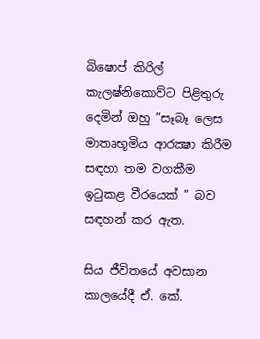බිෂොප් කිරිල් කැලෂ්නිකොව්ට පිළිතුරු දෙමින් ඔහු ”සෑබෑ ලෙස මාතෘභූමිය ආරක්‍ෂා කිරීම සඳහා තම වගකීම ඉටුකළ වීරයෙක් ” බව සඳහන් කර ඇත.

සිය ජීවිතයේ අවසාන කාලයේදී ඒ. කේ.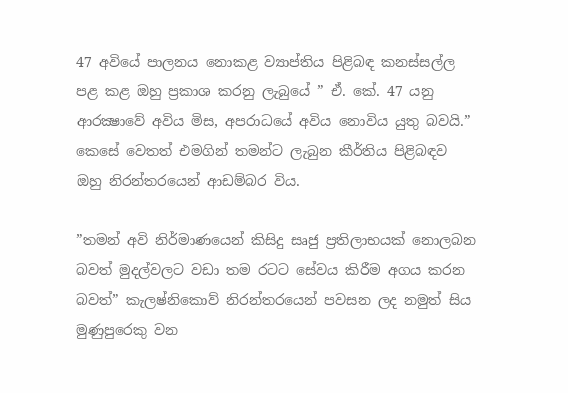47 අවියේ පාලනය නොකළ ව්‍යාප්තිය පිළිබඳ කනස්සල්ල පළ කළ ඔහු ප්‍රකාශ කරනු ලැබුයේ ” ඒ. කේ. 47 යනු ආරක්‍ෂාවේ අවිය මිස, අපරාධයේ අවිය නොවිය යුතු බවයි.” කෙසේ වෙතත් එමගින් තමන්ට ලැබුන කීර්තිය පිළිබඳව ඔහු නිරන්තරයෙන් ආඩම්බර විය.

”තමන් අවි නිර්මාණයෙන් කිසිදු සෘජු ප්‍රතිලාභයක් නොලබන බවත් මුදල්වලට වඩා තම රටට සේවය කිරීම අගය කරන බවත්” කැලෂ්නිකොව් නිරන්තරයෙන් පවසන ලද නමුත් සිය මුණුපුරෙකු වන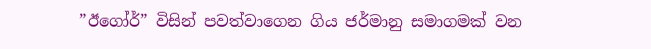”ඊගෝර්” විසින් පවත්වාගෙන ගිය ජර්මානු සමාගමක් වන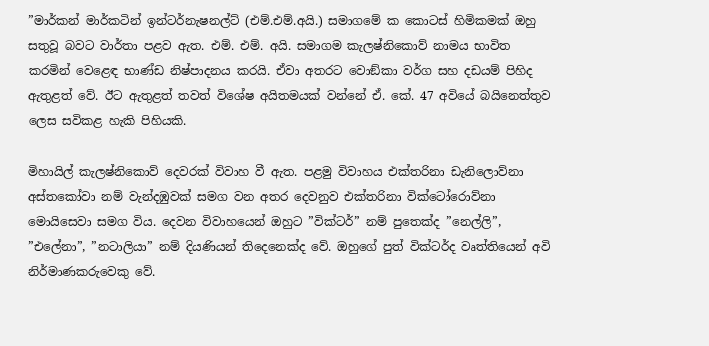”මාර්කන් මාර්කටින් ඉන්ටර්නැෂනල්ට් (එම්.එම්.අයි.) සමාගමේ ක කොටස් හිමිකමක් ඔහු සතුවූ බවට වාර්තා පළව ඇත. එම්. එම්. අයි. සමාගම කැලෂ්නිකොව් නාමය භාවිත කරමින් වෙළෙඳ භාණ්ඩ නිෂ්පාදනය කරයි. ඒවා අතරට වොඞ්කා වර්ග සහ දඩයම් පිහිද ඇතුළත් වේ. ඊට ඇතුළත් තවත් විශේෂ අයිතමයක් වන්නේ ඒ. කේ. 47 අවියේ බයිනෙත්තුව ලෙස සවිකළ හැකි පිහියකි.

මිහායිල් කැලෂ්නිකොව් දෙවරක් විවාහ වී ඇත. පළමු විවාහය එක්තරිනා ඩැනිලොව්නා අස්තකෝවා නම් වැන්දඹුවක් සමග වන අතර දෙවනුව එක්තරිනා වික්ටෝරොව්නා මොයිසෙවා සමග විය. දෙවන විවාහයෙන් ඔහුට ”වික්ටර්” නම් පුතෙක්ද ”නෙල්ලි”, ”එලේනා”, ”නටාලියා” නම් දියණියන් තිදෙනෙක්ද වේ. ඔහුගේ පුත් වික්ටර්ද වෘත්තියෙන් අවි නිර්මාණකරුවෙකු වේ.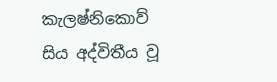කැලෂ්නිකොව් සිය අද්විතීය වූ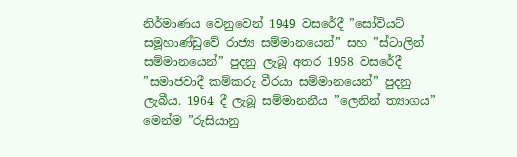නිර්මාණය වෙනුවෙන් 1949 වසරේදී ”සෝවියට් සමූහාණ්ඩුවේ රාජ්‍ය සම්මානයෙන්” සහ ”ස්ටාලින් සම්මානයෙන්” පුදනු ලැබූ අතර 1958 වසරේදී ”සමාජවාදී කම්කරු වීරයා සම්මානයෙන්” පුදනු ලැබීය. 1964 දී ලැබූ සම්මානනීය ”ලෙනින් ත්‍යාගය” මෙන්ම ”රුසියානු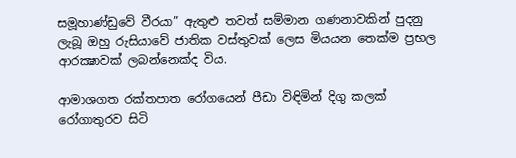සමූහාණ්ඩුවේ වීරයා” ඇතුළු තවත් සම්මාන ගණනාවකින් පුදනු ලැබූ ඔහු රුසියාවේ ජාතික වස්තුවක් ලෙස මියයන තෙක්ම ප්‍රභල ආරක්‍ෂාවක් ලබන්නෙක්ද විය.

ආමාශගත රක්තපාත රෝගයෙන් පීඩා විඳිමින් දිගු කලක් රෝගාතුරව සිටි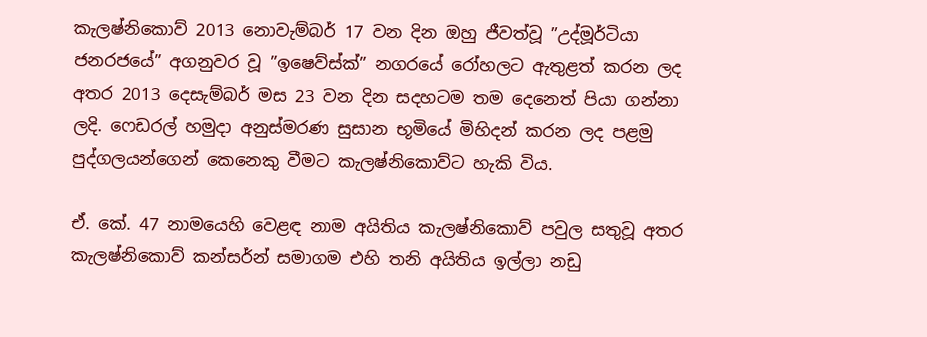කැලෂ්නිකොව් 2013 නොවැම්බර් 17 වන දින ඔහු ජීවත්වූ ”උද්මූර්ටියා ජනරජයේ” අගනුවර වූ ”ඉෂෙව්ස්ක්” නගරයේ රෝහලට ඇතුළත් කරන ලද අතර 2013 දෙසැම්බර් මස 23 වන දින සදහටම තම දෙනෙත් පියා ගන්නා ලදි. ෆෙඩරල් හමුදා අනුස්මරණ සුසාන භූමියේ මිහිදන් කරන ලද පළමු පුද්ගලයන්ගෙන් කෙනෙකු වීමට කැලෂ්නිකොව්ට හැකි විය.

ඒ. කේ. 47 නාමයෙහි වෙළඳ නාම අයිතිය කැලෂ්නිකොව් පවුල සතුවූ අතර කැලෂ්නිකොව් කන්සර්න් සමාගම එහි තනි අයිතිය ඉල්ලා නඩු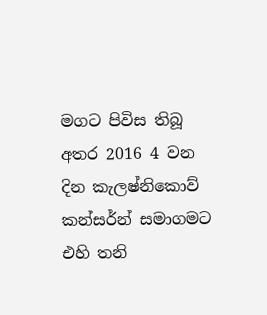මගට පිවිස තිබූ අතර 2016 4 වන දින කැලෂ්නිකොව් කන්සර්න් සමාගමට එහි තනි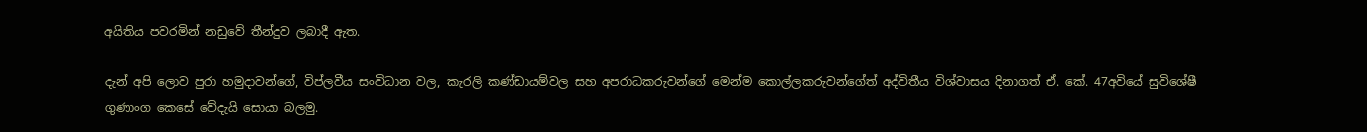අයිතිය පවරමින් නඩුවේ තීන්දුව ලබාදී ඇත.

දැන් අපි ලොව පුරා හමුදාවන්ගේ, විප්ලවීය සංවිධාන වල, කැරලි කණ්ඩායම්වල සහ අපරාධකරුවන්ගේ මෙන්ම කොල්ලකරුවන්ගේත් අද්විතීය විශ්වාසය දිනාගත් ඒ. කේ. 47අවියේ සුවිශේෂී ගුණාංග කෙසේ වේදැයි සොයා බලමු.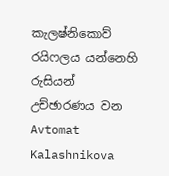කැලෂ්නිකොව් රයිෆලය යන්නෙහි රුසියන් උච්ඡාරණය වන Avtomat Kalashnikova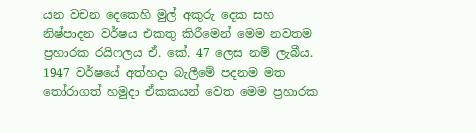යන වචන දෙකෙහි මුල් අකුරු දෙක සහ නිෂ්පාදන වර්ෂය එකතු කිරීමෙන් මෙම නවතම ප්‍රහාරක රයිෆලය ඒ. කේ. 47 ලෙස නම් ලැබීය. 1947 වර්ෂයේ අත්හදා බැලීමේ පදනම මත තෝරාගත් හමුදා ඒකකයන් වෙත මෙම ප්‍රහාරක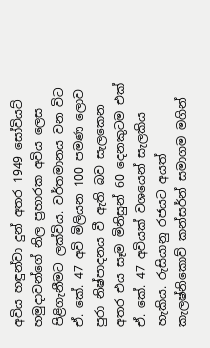අවිය හඳුන්වා දුන් අතර 1949 සෝවියට් හමුදාවන්ගේ නිල ප්‍රහාරක අවිය ලෙස පිළිගැනීමට ලක්විය. වර්තමානය වන විට ඒ. කේ. 47 අවි මිලියන 100 පමණ ලොව පුරා නිෂ්පාදනය වී ඇති බව සැලකෙන අතර එය සෑම මිනිසුන් 60 දෙනකුටම එක් ඒ. කේ. 47 අවියක් වශයෙන් සැලකිය හැකිය. රුසියානු රජයට අයත් කැලෂ්නිකොව් කන්සර්න් සමාගම මගින්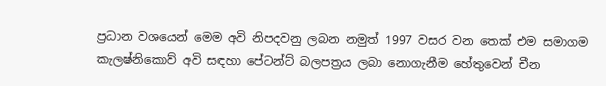ප්‍රධාන වශයෙන් මෙම අවි නිපදවනු ලබන නමුත් 1997 වසර වන තෙක් එම සමාගම කැලෂ්නිකොව් අවි සඳහා පේටන්ට් බලපත්‍රය ලබා නොගැනීම හේතුවෙන් චීන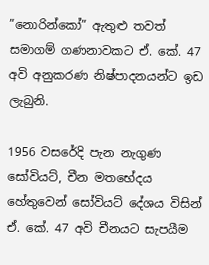”නොරින්කෝ” ඇතුළු තවත් සමාගම් ගණනාවකට ඒ. කේ. 47 අවි අනුකරණ නිෂ්පාදනයන්ට ඉඩ ලැබුනි.

1956 වසරේදි පැන නැගුණ සෝවියට්, චීන මතභේදය හේතුවෙන් සෝවියට් දේශය විසින් ඒ. කේ. 47 අවි චීනයට සැපයීම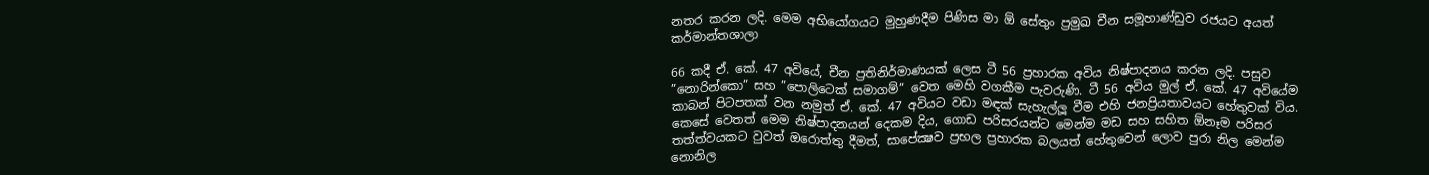නතර කරන ලදි. මෙම අභියෝගයට මුහුණදීම පිණිස මා ඕ සේතුං ප්‍රමුඛ චීන සමූහාණ්ඩුව රජයට අයත් කර්මාන්තශාලා

66 කදී ඒ. කේ. 47 අවියේ, චීන ප්‍රතිනිර්මාණයක් ලෙස ටී 56 ප්‍රහාරක අවිය නිෂ්පාදනය කරන ලදි. පසුව ”නොරින්කො” සහ ”පොලිටෙක් සමාගම්” වෙත මෙහි වගකීම පැවරුණි. ටී 56 අවිය මුල් ඒ. කේ. 47 අවියේම කාබන් පිටපතක් වන නමුත් ඒ. කේ. 47 අවියට වඩා මඳක් සැහැල්ලූ වීම එහි ජනප්‍රියතාවයට හේතුවක් විය. කෙසේ වෙතත් මෙම නිෂ්පාදනයන් දෙකම දිය, ගොඩ පරිසරයන්ට මෙන්ම මඩ සහ සහිත ඕනෑම පරිසර තත්ත්වයකට වුවත් ඔරොත්තු දීමත්, සාපේක්‍ෂව ප්‍රභල ප්‍රහාරක බලයත් හේතුවෙන් ලොව පුරා නිල මෙන්ම නොනිල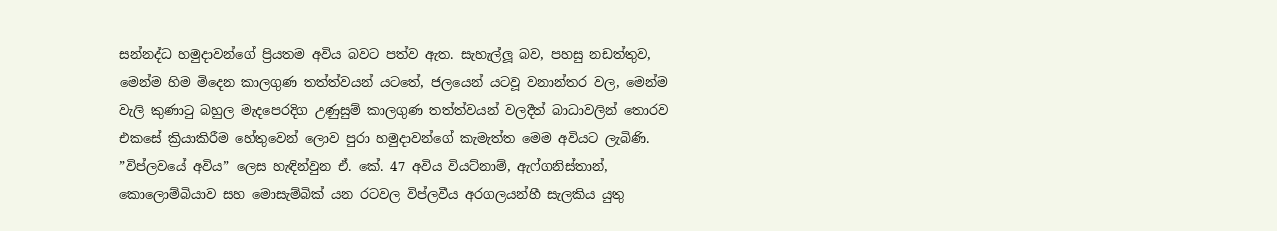සන්නද්ධ හමුදාවන්ගේ ප්‍රියතම අවිය බවට පත්ව ඇත. සැහැල්ලූ බව, පහසු නඩත්තුව, මෙන්ම හිම මිදෙන කාලගුණ තත්ත්වයන් යටතේ, ජලයෙන් යටවූ වනාන්තර වල, මෙන්ම වැලි කුණාටු බහුල මැදපෙරදිග උණුසුම් කාලගුණ තත්ත්වයන් වලදීත් බාධාවලින් තොරව එකසේ ක්‍රියාකිරීම හේතුවෙන් ලොව පුරා හමුදාවන්ගේ කැමැත්ත මෙම අවියට ලැබිණි. ”විප්ලවයේ අවිය” ලෙස හැඳින්වුන ඒ. කේ. 47 අවිය වියට්නාම්, ඇෆ්ගනිස්තාන්, කොලොම්බියාව සහ මොසැම්බික් යන රටවල විප්ලවීය අරගලයන්හී සැලකිය යුතු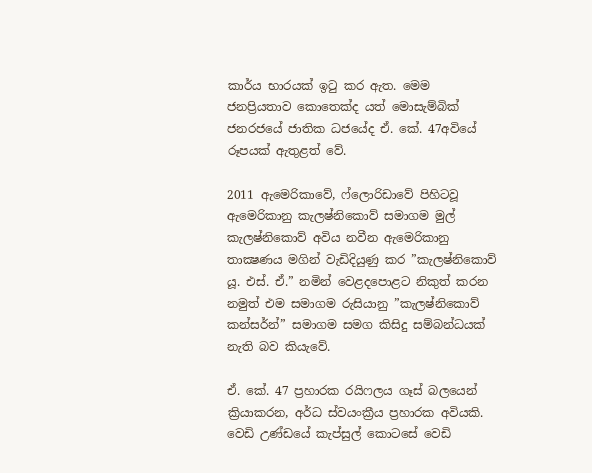කාර්ය භාරයක් ඉටු කර ඇත. මෙම ජනප්‍රියතාව කොතෙක්ද යත් මොසැම්බික් ජනරජයේ ජාතික ධජයේද ඒ. කේ. 47අවියේ රූපයක් ඇතුළත් වේ.

2011 ඇමෙරිකාවේ, ෆ්ලොරිඩාවේ පිහිටවූ ඇමෙරිකානු කැලෂ්නිකොව් සමාගම මුල් කැලෂ්නිකොව් අවිය නවීන ඇමෙරිකානු තාක්‍ෂණය මගින් වැඩිදියුණු කර ”කැලෂ්නිකොව් යූ. එස්. ඒ.” නමින් වෙළදපොළට නිකුත් කරන නමුත් එම සමාගම රුසියානු ”කැලෂ්නිකොව් කන්සර්න්” සමාගම සමග කිසිදු සම්බන්ධයක් නැති බව කියැවේ.

ඒ. කේ. 47 ප්‍රහාරක රයිෆලය ගෑස් බලයෙන් ක්‍රියාකරන, අර්ධ ස්වයංක්‍රීය ප්‍රහාරක අවියකි. වෙඩි උණ්ඩයේ කැප්සුල් කොටසේ වෙඩි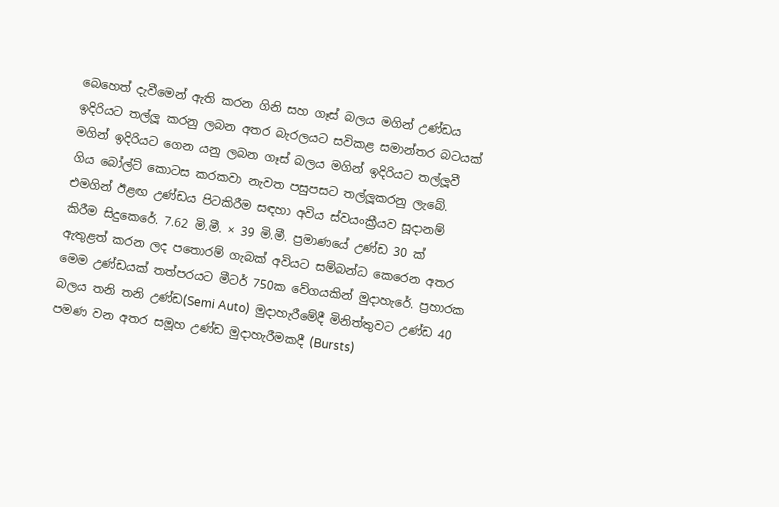බෙහෙත් දැවීමෙන් ඇති කරන ගිනි සහ ගෑස් බලය මගින් උණ්ඩය ඉදිරියට තල්ලූ කරනු ලබන අතර බැරලයට සවිකළ සමාන්තර බටයක් මගින් ඉදිරියට ගෙන යනු ලබන ගෑස් බලය මගින් ඉදිරියට තල්ලූවී ගිය බෝල්ට් කොටස කරකවා නැවත පසුපසට තල්ලූකරනු ලැබේ. එමගින් ඊළඟ උණ්ඩය පිටකිරීම සඳහා අවිය ස්වයංක්‍රීයව සූදානම් කිරීම සිදුකෙරේ. 7.62 මි.මී. × 39 මි.මී. ප්‍රමාණයේ උණ්ඩ 30 ක් ඇතුළත් කරන ලද පතොරම් ගැබක් අවියට සම්බන්ධ කෙරෙන අතර මෙම උණ්ඩයක් තත්පරයට මීටර් 750ක වේගයකින් මුදාහැරේ. ප්‍රහාරක බලය තනි තනි උණ්ඩ(Semi Auto)  මුදාහැරීමේදී මිනිත්තුවට උණ්ඩ 40 පමණ වන අතර සමූහ උණ්ඩ මුදාහැරීමකදී (Bursts)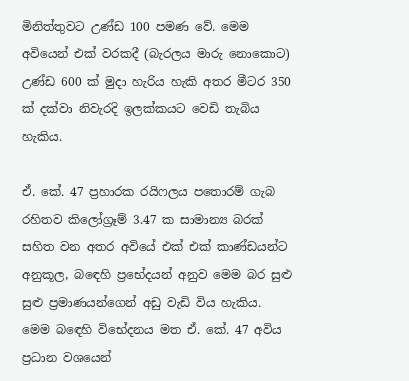මිනිත්තුවට උණ්ඩ 100 පමණ වේ. මෙම අවියෙන් එක් වරකදී (බැරලය මාරු නොකොට) උණ්ඩ 600 ක් මුදා හැරිය හැකි අතර මීටර 350 ක් දක්වා නිවැරදි ඉලක්කයට වෙඩි තැබිය හැකිය.

ඒ. කේ. 47 ප්‍රහාරක රයිෆලය පතොරම් ගැබ රහිතව කිලෝග්‍රෑම් 3.47 ක සාමාන්‍ය බරක් සහිත වන අතර අවියේ එක් එක් කාණ්ඩයන්ට අනුකූල, බඳෙහි ප්‍රභේදයන් අනුව මෙම බර සුළු සුළු ප්‍රමාණයන්ගෙන් අඩු වැඩි විය හැකිය. මෙම බඳෙහි විභේදනය මත ඒ. කේ. 47 අවිය ප්‍රධාන වශයෙන්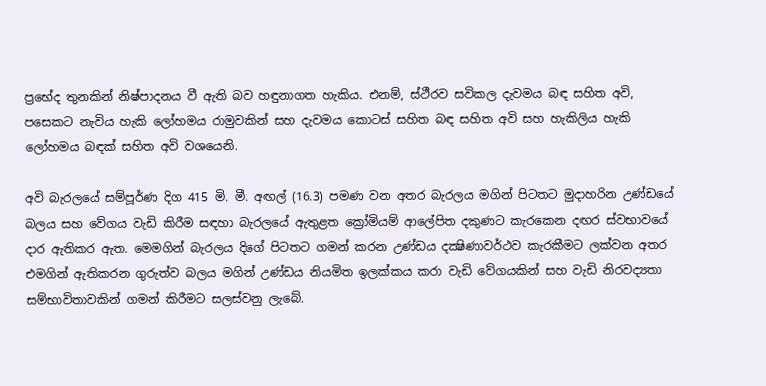ප්‍රභේද තුනකින් නිෂ්පාදනය වී ඇති බව හඳුනාගත හැකිය. එනම්, ස්ථීරව සවිකල දැවමය බඳ සහිත අවි, පසෙකට නැවිය හැකි ලෝහමය රාමුවකින් සහ දැවමය කොටස් සහිත බඳ සහිත අවි සහ හැකිලිය හැකි ලෝහමය බඳක් සහිත අවි වශයෙනි.

අවි බැරලයේ සම්පූර්ණ දිග 415 මි. මී. අඟල් (16.3) පමණ වන අතර බැරලය මගින් පිටතට මුදාහරින උණ්ඩයේ බලය සහ වේගය වැඩි කිරීම සඳහා බැරලයේ ඇතුළත ක්‍රෝමියම් ආලේපිත දකුණට කැරකෙන දඟර ස්වභාවයේ දාර ඇතිකර ඇත. මෙමගින් බැරලය දිගේ පිටතට ගමන් කරන උණ්ඩය දක්‍ෂිණාවර්ථව කැරකීමට ලක්වන අතර එමගින් ඇතිකරන ගුරුත්ව බලය මගින් උණ්ඩය නියමිත ඉලක්කය කරා වැඩි වේගයකින් සහ වැඩි නිරවද්‍යතා සම්භාවිතාවකින් ගමන් කිරීමට සලස්වනු ලැබේ.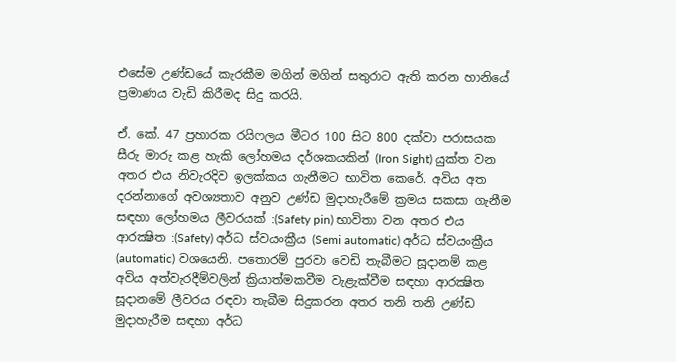එසේම උණ්ඩයේ කැරකීම මගින් මගින් සතුරාට ඇති කරන හානියේ ප්‍රමාණය වැඩි කිරීමද සිදු කරයි.

ඒ. කේ. 47 ප්‍රහාරක රයිෆලය මීටර 100 සිට 800 දක්වා පරාසයක සීරු මාරු කළ හැකි ලෝහමය දර්ශකයකින් (Iron Sight) යුක්ත වන අතර එය නිවැරදිව ඉලක්කය ගැනීමට භාවිත කෙරේ. අවිය අත දරන්නාගේ අවශ්‍යතාව අනුව උණ්ඩ මුදාහැරීමේ ක්‍රමය සකසා ගැනීම සඳහා ලෝහමය ලීවරයක් :(Safety pin) භාවිතා වන අතර එය ආරක්‍ෂිත :(Safety) අර්ධ ස්වයංක්‍රීය (Semi automatic) අර්ධ ස්වයංක්‍රීය (automatic) වශයෙනි. පතොරම් පුරවා වෙඩි තැබීමට සූදානම් කළ අවිය අත්වැරදීම්වලින් ක්‍රියාත්මකවීම වැළැක්වීම සඳහා ආරක්‍ෂිත සූදානමේ ලීවරය රඳවා තැබීම සිදුකරන අතර තනි තනි උණ්ඩ මුදාහැරීම සඳහා අර්ධ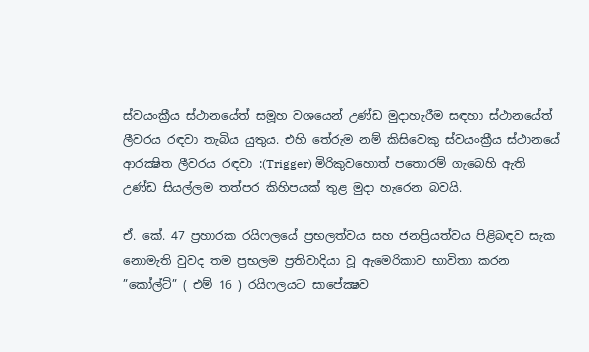ස්වයංක්‍රීය ස්ථානයේත් සමූහ වශයෙන් උණ්ඩ මුදාහැරීම සඳහා ස්ථානයේත් ලීවරය රඳවා තැබිය යුතුය. එහි තේරුම නම් කිසිවෙකු ස්වයංක්‍රීය ස්ථානයේ ආරක්‍ෂිත ලීවරය රඳවා :(Trigger) මිරිකුවහොත් පතොරම් ගැබෙහි ඇති උණ්ඩ සියල්ලම තත්පර කිහිපයක් තුළ මුදා හැරෙන බවයි.

ඒ. කේ. 47 ප්‍රහාරක රයිෆලයේ ප්‍රභලත්වය සහ ජනප්‍රියත්වය පිළිබඳව සැක නොමැති වුවද තම ප්‍රභලම ප්‍රතිවාදියා වූ ඇමෙරිකාව භාවිතා කරන ”කෝල්ට්” ( එම් 16 ) රයිෆලයට සාපේක්‍ෂව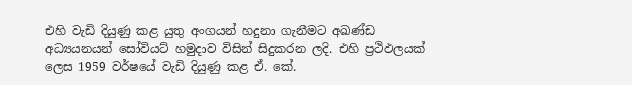එහි වැඩි දියුණු කළ යුතු අංගයන් හදුනා ගැනීමට අඛණ්ඩ අධ්‍යයනයන් සෝවියට් හමුදාව විසින් සිදුකරන ලදි. එහි ප්‍රථිඵලයක් ලෙස 1959 වර්ෂයේ වැඩි දියුණු කළ ඒ. කේ.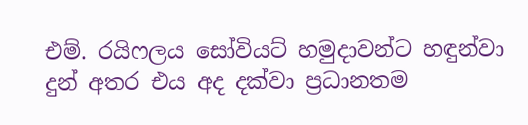එම්. රයිෆලය සෝවියට් හමුදාවන්ට හඳුන්වා දුන් අතර එය අද දක්වා ප්‍රධානතම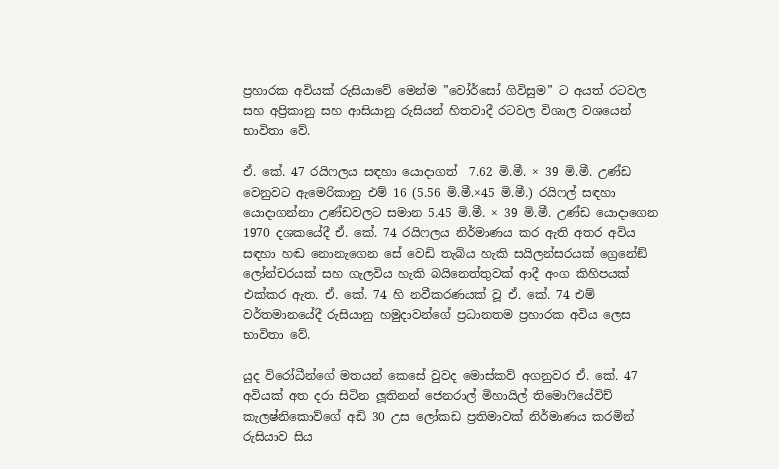ප්‍රහාරක අවියක් රුසියාවේ මෙන්ම ”වෝර්සෝ ගිවිසුම” ට අයත් රටවල සහ අප්‍රිකානු සහ ආසියානු රුසියන් හිතවාදී රටවල විශාල වශයෙන් භාවිතා වේ.

ඒ. කේ. 47 රයිෆලය සඳහා යොදාගත්  7.62 මි.මී. × 39 මි.මී. උණ්ඩ වෙනුවට ඇමෙරිකානු එම් 16 (5.56 මි.මී.×45 මි.මී.) රයිෆල් සඳහා යොදාගන්නා උණ්ඩවලට සමාන 5.45 මි.මී. × 39 මි.මී. උණ්ඩ යොදාගෙන 1970 දශකයේදී ඒ. කේ. 74 රයිෆලය නිර්මාණය කර ඇති අතර අවිය සඳහා හඬ නොනැගෙන සේ වෙඩි තැබිය හැකි සයිලන්සරයක් ග්‍රෙනේඞ් ලෝන්චරයක් සහ ගැලවිය හැකි බයිනෙත්තුවක් ආදී අංග කිහිපයක් එක්කර ඇත. ඒ. කේ. 74 හි නවීකරණයක් වූ ඒ. කේ. 74 එම් වර්තමානයේදී රුසියානු හමුදාවන්ගේ ප්‍රධානතම ප්‍රහාරක අවිය ලෙස භාවිතා වේ.

යුද විරෝධීන්ගේ මතයන් කෙසේ වුවද මොස්කව් අගනුවර ඒ. කේ. 47 අවියක් අත දරා සිටින ලූතිනන් ජෙනරාල් මිහායිල් තිමොෆියේවිච් කැලෂ්නිකොව්ගේ අඩි 30 උස ලෝකඩ ප්‍රතිමාවක් නිර්මාණය කරමින් රුසියාව සිය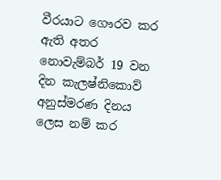වීරයාට ගෞරව කර ඇති අතර නොවැම්බර් 19 වන දින කැලෂ්නිකොව් අනුස්මරණ දිනය ලෙස නම් කර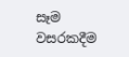සෑම වසරකදීම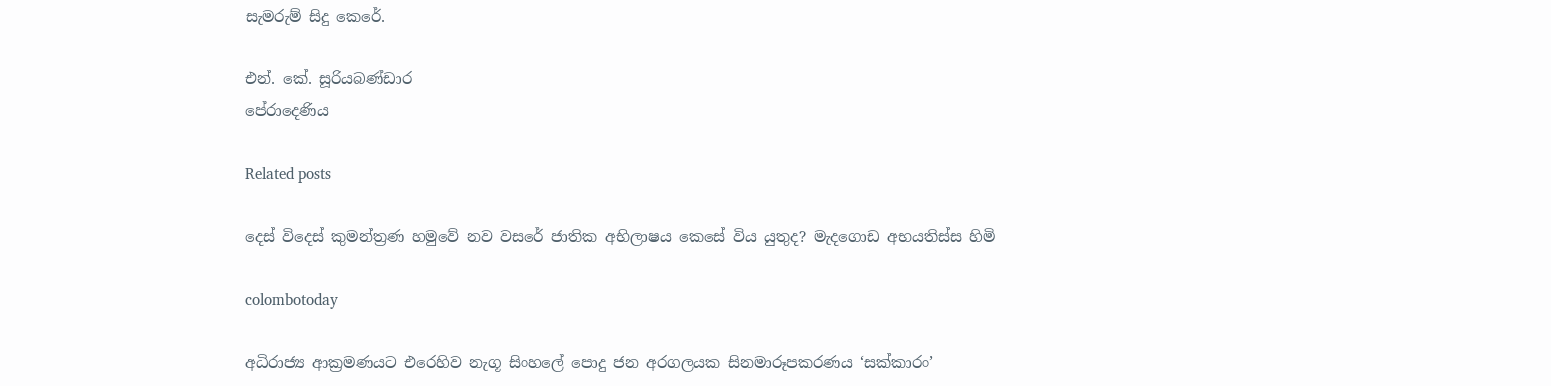සැමරුම් සිදු කෙරේ.

එන්. කේ. සූරියබණ්ඩාර
පේරාදෙණිය

Related posts

දෙස් විදෙස් කුමන්ත්‍රණ හමුවේ නව වසරේ ජාතික අභිලාෂය කෙසේ විය යුතුද? මැදගොඩ අභයතිස්ස හිමි

colombotoday

අධිරාජ්‍ය ආක්‍රමණයට එරෙහිව නැගූ සිංහලේ පොදු ජන අරගලයක සිනමාරූපකරණය ‘සක්කාරං’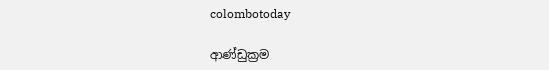colombotoday

ආණ්ඩුක්‍රම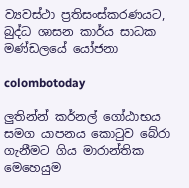ව්‍යවස්ථා ප්‍රතිසංස්කරණයට, බුද්ධ ශාසන කාර්ය සාධක මණ්ඩලයේ යෝජනා

colombotoday

ලුතින්න් කර්නල් ගෝඨාභය සමග යාපනය කොටුව බේරා ගැනීමට ගිය මාරාන්තික මෙහෙයුම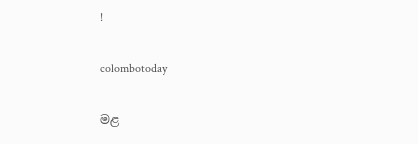!

colombotoday

මළ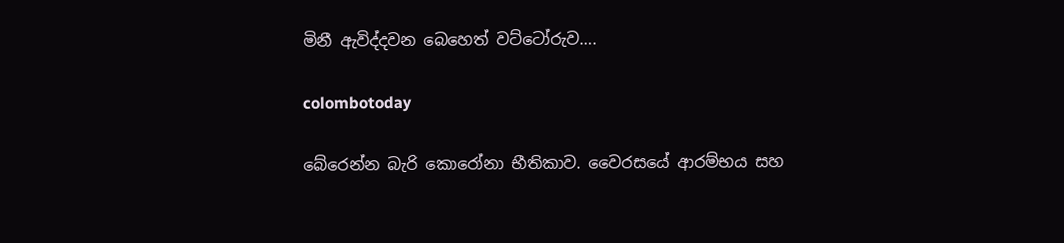මිනී ඇවිද්දවන බෙහෙත් වට්ටෝරුව….

colombotoday

බේරෙන්න බැරි කොරෝනා භීතිකාව. වෛරසයේ ආරම්භය සහ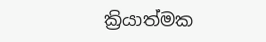ක්‍රියාත්මක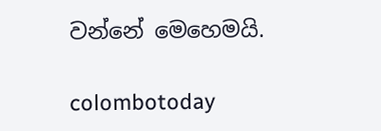වන්නේ මෙහෙමයි.

colombotoday